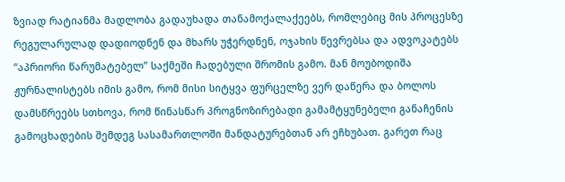ზვიად რატიანმა მადლობა გადაუხადა თანამოქალაქეებს, რომლებიც მის პროცესზე რეგულარულად დადიოდნენ და მხარს უჭერდნენ, ოჯახის წევრებსა და ადვოკატებს “აპრიორი წარუმატებელ” საქმეში ჩადებული შრომის გამო. მან მოუბოდიშა ჟურნალისტებს იმის გამო, რომ მისი სიტყვა ფურცელზე ვერ დაწერა და ბოლოს დამსწრეებს სთხოვა, რომ წინასწარ პროგნოზირებადი გამამტყუნებელი განაჩენის გამოცხადების შემდეგ სასამართლოში მანდატურებთან არ ეჩხუბათ. გარეთ რაც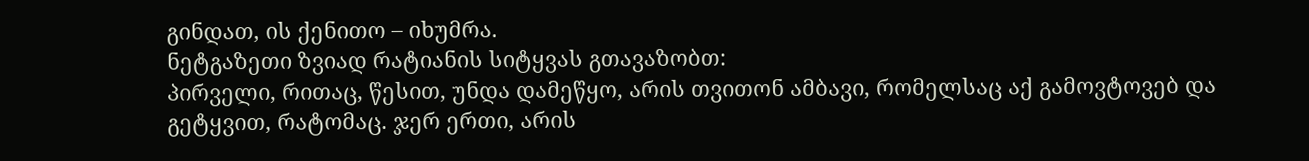გინდათ, ის ქენითო – იხუმრა.
ნეტგაზეთი ზვიად რატიანის სიტყვას გთავაზობთ:
პირველი, რითაც, წესით, უნდა დამეწყო, არის თვითონ ამბავი, რომელსაც აქ გამოვტოვებ და გეტყვით, რატომაც. ჯერ ერთი, არის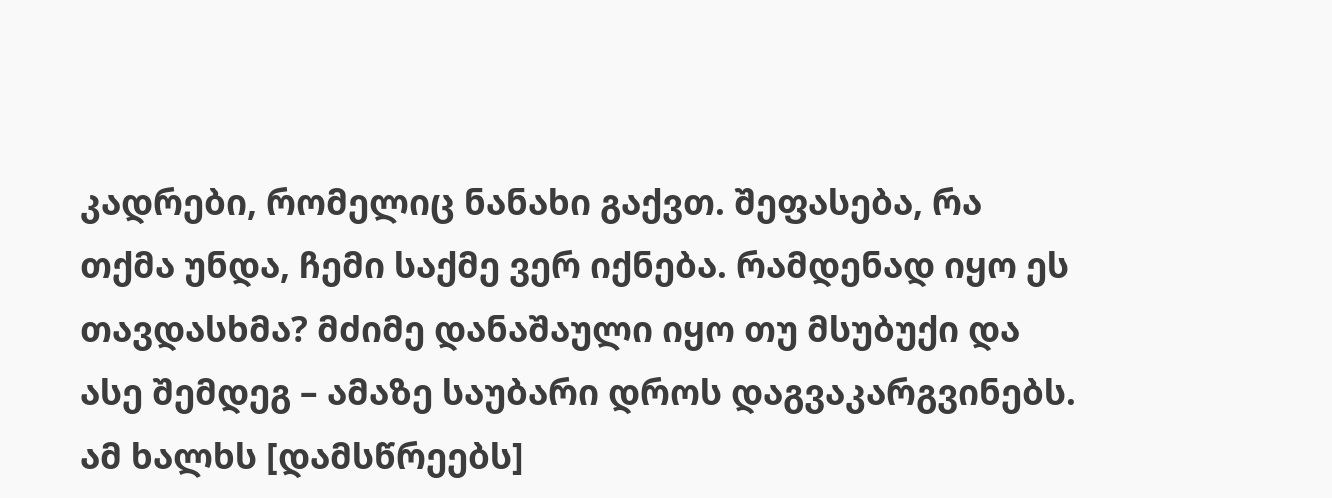კადრები, რომელიც ნანახი გაქვთ. შეფასება, რა თქმა უნდა, ჩემი საქმე ვერ იქნება. რამდენად იყო ეს თავდასხმა? მძიმე დანაშაული იყო თუ მსუბუქი და ასე შემდეგ – ამაზე საუბარი დროს დაგვაკარგვინებს. ამ ხალხს [დამსწრეებს]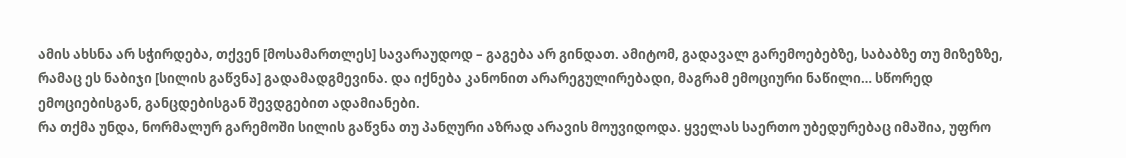ამის ახსნა არ სჭირდება, თქვენ [მოსამართლეს] სავარაუდოდ – გაგება არ გინდათ. ამიტომ, გადავალ გარემოებებზე, საბაბზე თუ მიზეზზე, რამაც ეს ნაბიჯი [სილის გაწვნა] გადამადგმევინა. და იქნება კანონით არარეგულირებადი, მაგრამ ემოციური ნაწილი… სწორედ ემოციებისგან, განცდებისგან შევდგებით ადამიანები.
რა თქმა უნდა, ნორმალურ გარემოში სილის გაწვნა თუ პანღური აზრად არავის მოუვიდოდა. ყველას საერთო უბედურებაც იმაშია, უფრო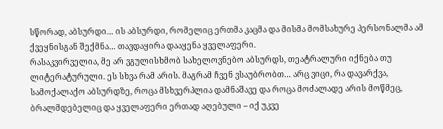სწორად, აბსურდი… ის აბსურდი, რომელიც ერთმა კაცმა და მისმა მომსახურე პერსონალმა ამ ქვეყნისგან შექმნა… თავდაყირა დააყენა ყველაფერი.
რასაკვირველია, მე არ ვგულისხმობ სახელოვნებო აბსურდს, თეატრალური იქნება თუ ლიტერატურული. ეს სხვა რამ არის. მაგრამ ჩვენ ვსაუბრობთ… არც ვიცი, რა დავარქვა, სამოქალაქო აბსურდზე, როცა მსხვერპლია დამნაშავე და როცა მოძალადე არის მოწმეც, ბრალმდებელიც და ყველაფერი ერთად აღებული – იქ უკვე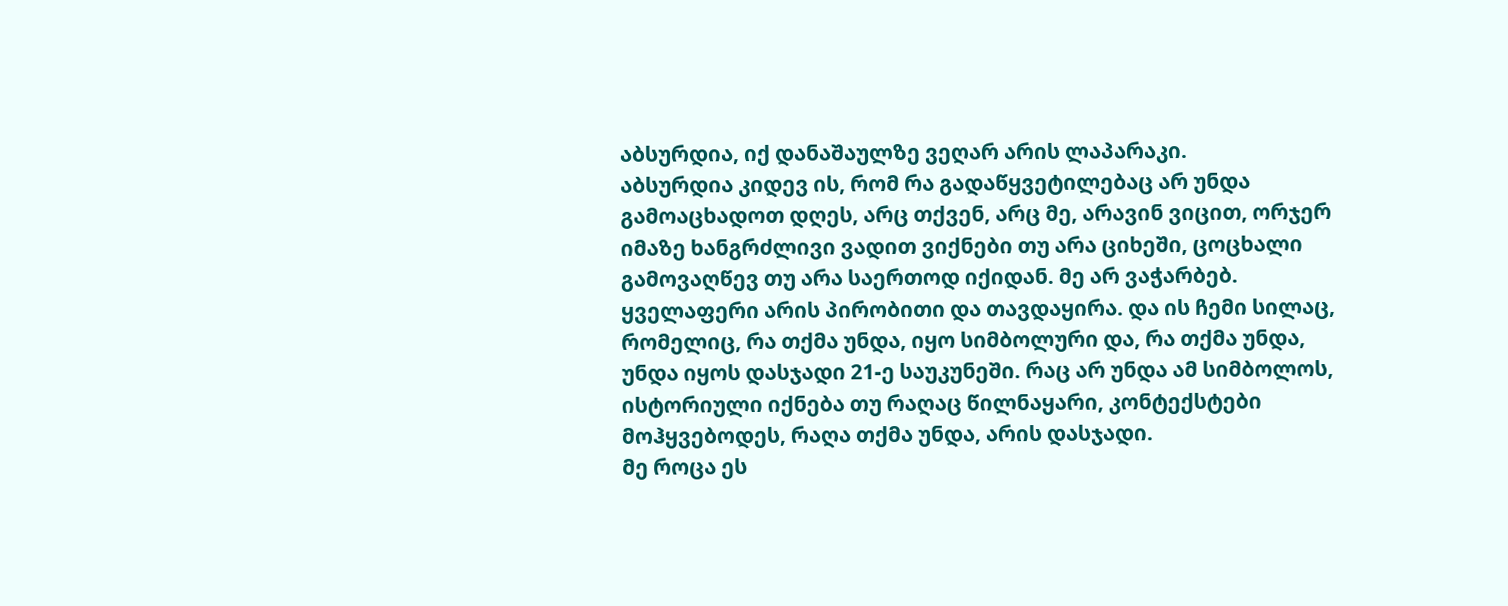აბსურდია, იქ დანაშაულზე ვეღარ არის ლაპარაკი.
აბსურდია კიდევ ის, რომ რა გადაწყვეტილებაც არ უნდა გამოაცხადოთ დღეს, არც თქვენ, არც მე, არავინ ვიცით, ორჯერ იმაზე ხანგრძლივი ვადით ვიქნები თუ არა ციხეში, ცოცხალი გამოვაღწევ თუ არა საერთოდ იქიდან. მე არ ვაჭარბებ. ყველაფერი არის პირობითი და თავდაყირა. და ის ჩემი სილაც, რომელიც, რა თქმა უნდა, იყო სიმბოლური და, რა თქმა უნდა, უნდა იყოს დასჯადი 21-ე საუკუნეში. რაც არ უნდა ამ სიმბოლოს, ისტორიული იქნება თუ რაღაც წილნაყარი, კონტექსტები მოჰყვებოდეს, რაღა თქმა უნდა, არის დასჯადი.
მე როცა ეს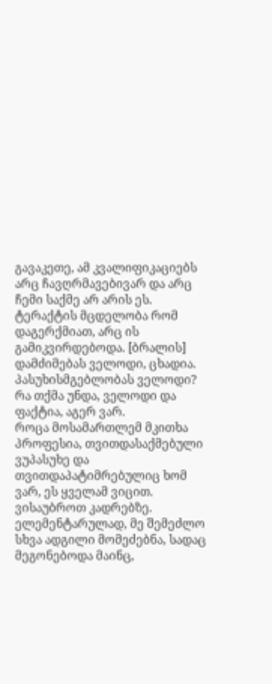გავაკეთე, ამ კვალიფიკაციებს არც ჩავღრმავებივარ და არც ჩემი საქმე არ არის ეს. ტერაქტის მცდელობა რომ დაგერქმიათ, არც ის გამიკვირდებოდა. [ბრალის] დამძიმებას ველოდი, ცხადია. პასუხისმგებლობას ველოდი? რა თქმა უნდა, ველოდი და ფაქტია, აგერ ვარ.
როცა მოსამართლემ მკითხა პროფესია, თვითდასაქმებული ვუპასუხე და თვითდაპატიმრებულიც ხომ ვარ, ეს ყველამ ვიცით.
ვისაუბროთ კადრებზე. ელემენტარულად, მე შემეძლო სხვა ადგილი მომეძებნა, სადაც მეგონებოდა მაინც,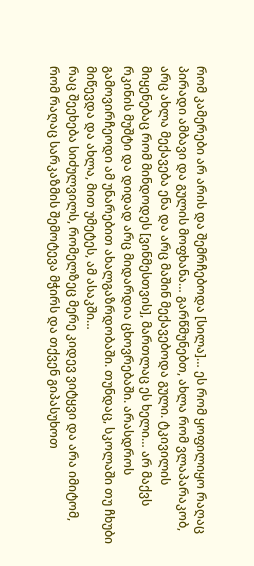რომ კამერები არ არის და შემრჩებოდა [სილა]… ეს რომ ყოფილიყო რაღაც პირადი ამბავი და გულის მოფხანა… გარწმუნებთ, ახლა რომ ვლაპარაკობ, არც ახლა მექავება ენა და არც მაშინ მექავებოდა გული. ტკივილის მიყენებაც რომ მინდოდეს [ვინმესთვის], მართლაც ეს ხელი… არ მაქვს რკინის მუშტი და დიდად არც მიდარდია ცხოვრებაში. არასდროს გამოვირჩეოდი ამ უნარებით ახალგაზრდობაში. თუნდაც, სკოლაში თუ ჩხუბი მიწევდა და ახლა, მით უმეტეს, ამ ასაკში…
რაც შეეხება სიძულვილს, რომელზეც მერე კიდევ ვიტყვი და არა იმიტომ, რომ რაღაც სარკაზმის შემოტევა მჭირს და თქვენ გიპასუხოთ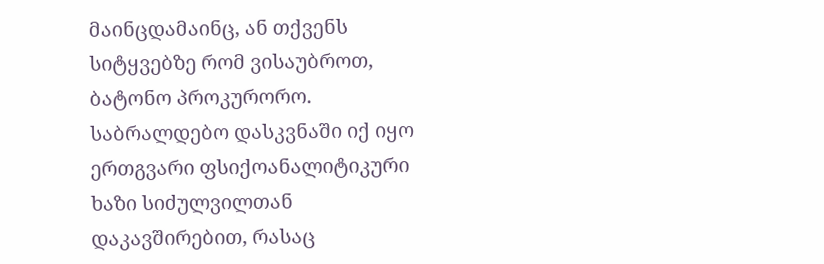მაინცდამაინც, ან თქვენს სიტყვებზე რომ ვისაუბროთ, ბატონო პროკურორო. საბრალდებო დასკვნაში იქ იყო ერთგვარი ფსიქოანალიტიკური ხაზი სიძულვილთან დაკავშირებით, რასაც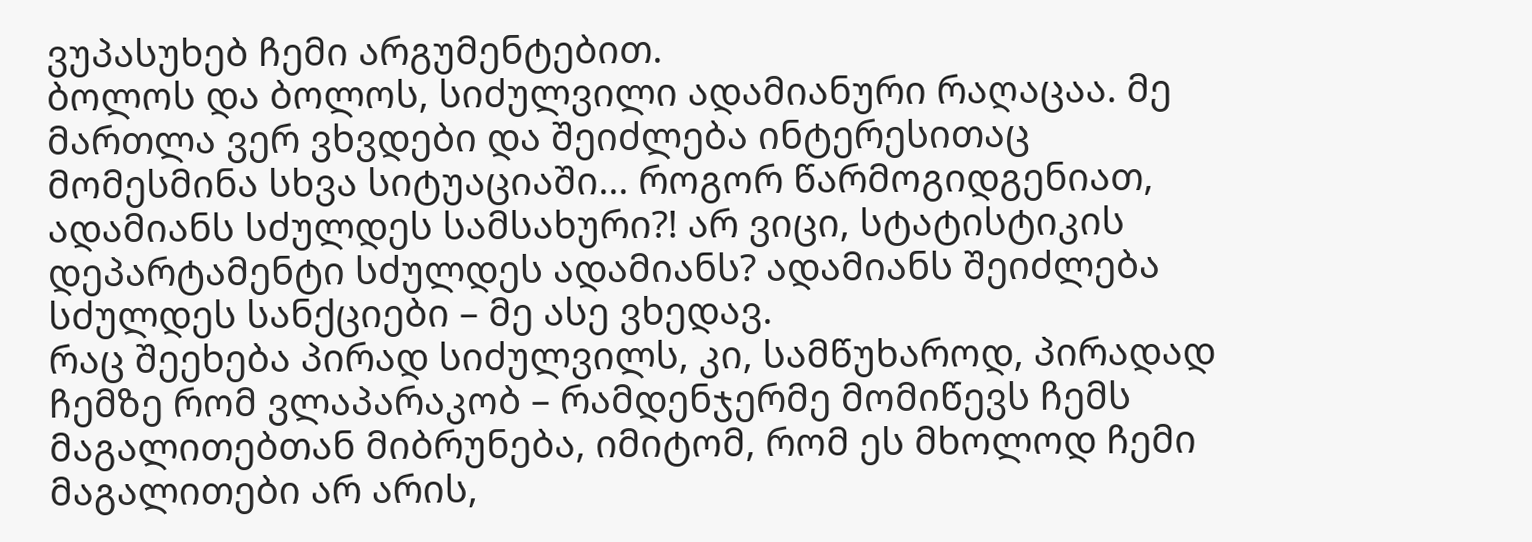ვუპასუხებ ჩემი არგუმენტებით.
ბოლოს და ბოლოს, სიძულვილი ადამიანური რაღაცაა. მე მართლა ვერ ვხვდები და შეიძლება ინტერესითაც მომესმინა სხვა სიტუაციაში… როგორ წარმოგიდგენიათ, ადამიანს სძულდეს სამსახური?! არ ვიცი, სტატისტიკის დეპარტამენტი სძულდეს ადამიანს? ადამიანს შეიძლება სძულდეს სანქციები – მე ასე ვხედავ.
რაც შეეხება პირად სიძულვილს, კი, სამწუხაროდ, პირადად ჩემზე რომ ვლაპარაკობ – რამდენჯერმე მომიწევს ჩემს მაგალითებთან მიბრუნება, იმიტომ, რომ ეს მხოლოდ ჩემი მაგალითები არ არის,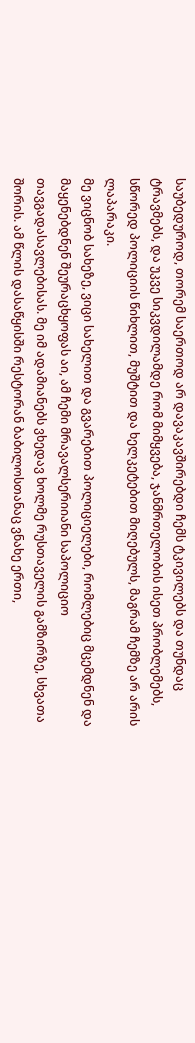საუბედუროდ, თორემ საერთოდ არ დავაკავშირებდი ჩემს ტკივილებს და თუნდაც ტრავმებს, და უკვე სიკვდილამდე რომ მიმყვება, ჯანმრთელობის ისეთ პრობლემებს, სწორედ პოლიციის წიხლით, მუშტით და ხელკეტებით მიღებულს, მაგრამ ჩემზე არ არის ლაპარაკი.
მე ვიცნობ სახეზე, ვიცი სახელით და გვარებით პოლიციელები, რომლებიც მცემდნენ და მაყენებდნენ შეურაცხყოფას აი, ამ ჩემი მრავალსერიიანი საპოლიციო თავგადასავლებისას. მე იმ ადამიანებს ვხედავ ხოლმე რუსთაველის გამზირზე, სხვათა შორის. ამ წლის დასაწყისში რესტორან ბაბილოსთანაც ვნახე ერთი,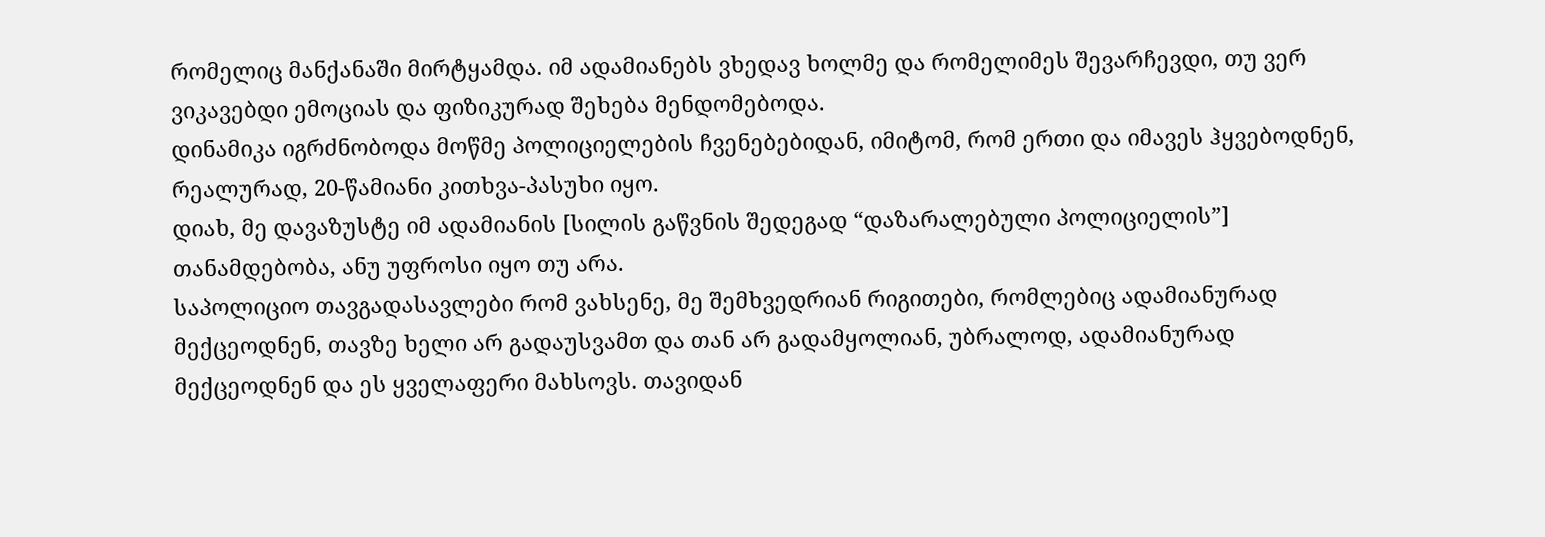რომელიც მანქანაში მირტყამდა. იმ ადამიანებს ვხედავ ხოლმე და რომელიმეს შევარჩევდი, თუ ვერ ვიკავებდი ემოციას და ფიზიკურად შეხება მენდომებოდა.
დინამიკა იგრძნობოდა მოწმე პოლიციელების ჩვენებებიდან, იმიტომ, რომ ერთი და იმავეს ჰყვებოდნენ, რეალურად, 20-წამიანი კითხვა-პასუხი იყო.
დიახ, მე დავაზუსტე იმ ადამიანის [სილის გაწვნის შედეგად “დაზარალებული პოლიციელის”] თანამდებობა, ანუ უფროსი იყო თუ არა.
საპოლიციო თავგადასავლები რომ ვახსენე, მე შემხვედრიან რიგითები, რომლებიც ადამიანურად მექცეოდნენ, თავზე ხელი არ გადაუსვამთ და თან არ გადამყოლიან, უბრალოდ, ადამიანურად მექცეოდნენ და ეს ყველაფერი მახსოვს. თავიდან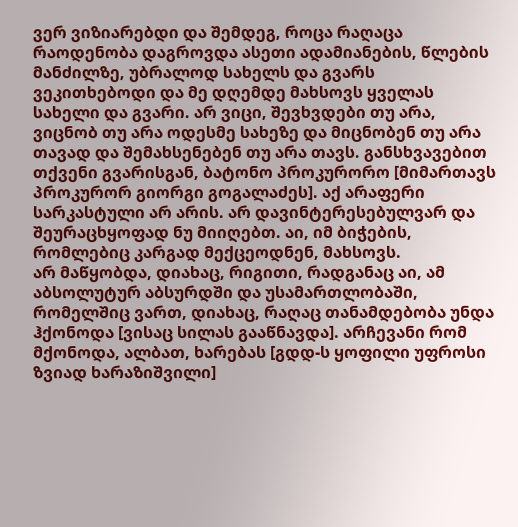ვერ ვიზიარებდი და შემდეგ, როცა რაღაცა რაოდენობა დაგროვდა ასეთი ადამიანების, წლების მანძილზე, უბრალოდ სახელს და გვარს ვეკითხებოდი და მე დღემდე მახსოვს ყველას სახელი და გვარი. არ ვიცი, შევხვდები თუ არა, ვიცნობ თუ არა ოდესმე სახეზე და მიცნობენ თუ არა თავად და შემახსენებენ თუ არა თავს. განსხვავებით თქვენი გვარისგან, ბატონო პროკურორო [მიმართავს პროკურორ გიორგი გოგალაძეს]. აქ არაფერი სარკასტული არ არის. არ დავინტერესებულვარ და შეურაცხყოფად ნუ მიიღებთ. აი, იმ ბიჭების, რომლებიც კარგად მექცეოდნენ, მახსოვს.
არ მაწყობდა, დიახაც, რიგითი, რადგანაც აი, ამ აბსოლუტურ აბსურდში და უსამართლობაში, რომელშიც ვართ, დიახაც, რაღაც თანამდებობა უნდა ჰქონოდა [ვისაც სილას გააწნავდა]. არჩევანი რომ მქონოდა, ალბათ, ხარებას [გდდ-ს ყოფილი უფროსი ზვიად ხარაზიშვილი]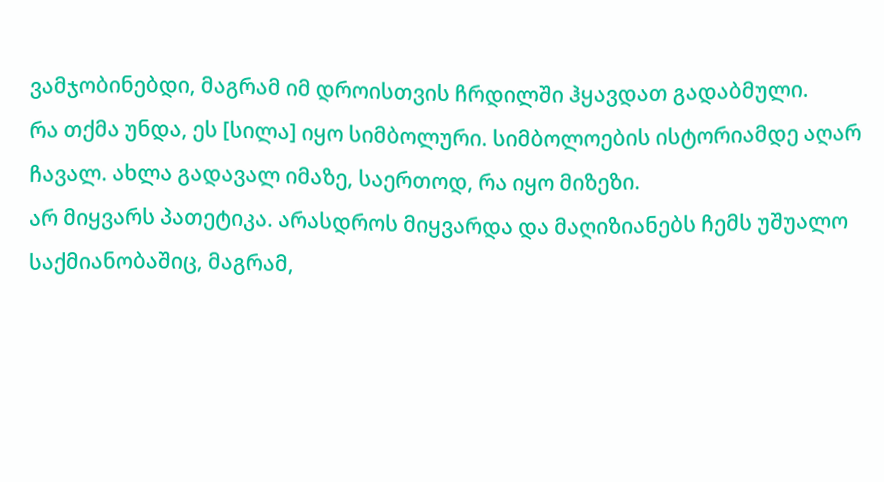ვამჯობინებდი, მაგრამ იმ დროისთვის ჩრდილში ჰყავდათ გადაბმული.
რა თქმა უნდა, ეს [სილა] იყო სიმბოლური. სიმბოლოების ისტორიამდე აღარ ჩავალ. ახლა გადავალ იმაზე, საერთოდ, რა იყო მიზეზი.
არ მიყვარს პათეტიკა. არასდროს მიყვარდა და მაღიზიანებს ჩემს უშუალო საქმიანობაშიც, მაგრამ,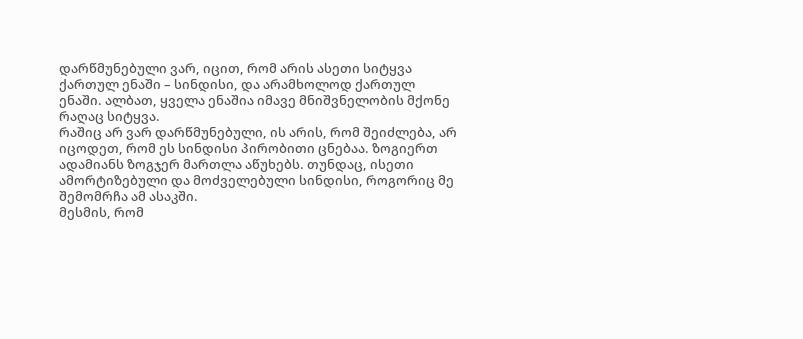დარწმუნებული ვარ, იცით, რომ არის ასეთი სიტყვა ქართულ ენაში – სინდისი, და არამხოლოდ ქართულ ენაში. ალბათ, ყველა ენაშია იმავე მნიშვნელობის მქონე რაღაც სიტყვა.
რაშიც არ ვარ დარწმუნებული, ის არის, რომ შეიძლება, არ იცოდეთ, რომ ეს სინდისი პირობითი ცნებაა. ზოგიერთ ადამიანს ზოგჯერ მართლა აწუხებს. თუნდაც, ისეთი ამორტიზებული და მოძველებული სინდისი, როგორიც მე შემომრჩა ამ ასაკში.
მესმის, რომ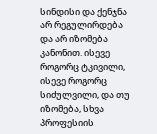სინდისი და ქენჯნა არ რეგულირდება და არ იზომება კანონით. ისევე როგორც ტკივილი, ისევე როგორც სიძულვილი, და თუ იზომება, სხვა პროფესიის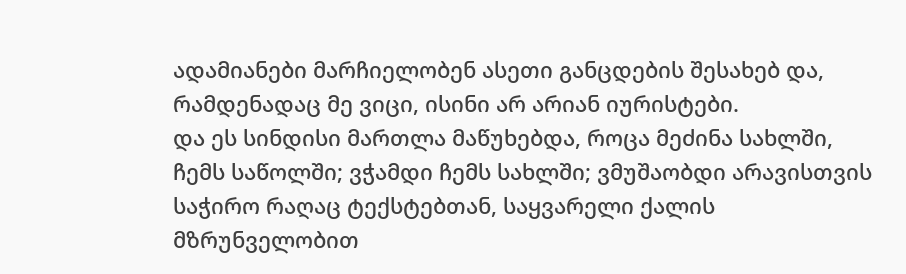ადამიანები მარჩიელობენ ასეთი განცდების შესახებ და, რამდენადაც მე ვიცი, ისინი არ არიან იურისტები.
და ეს სინდისი მართლა მაწუხებდა, როცა მეძინა სახლში, ჩემს საწოლში; ვჭამდი ჩემს სახლში; ვმუშაობდი არავისთვის საჭირო რაღაც ტექსტებთან, საყვარელი ქალის მზრუნველობით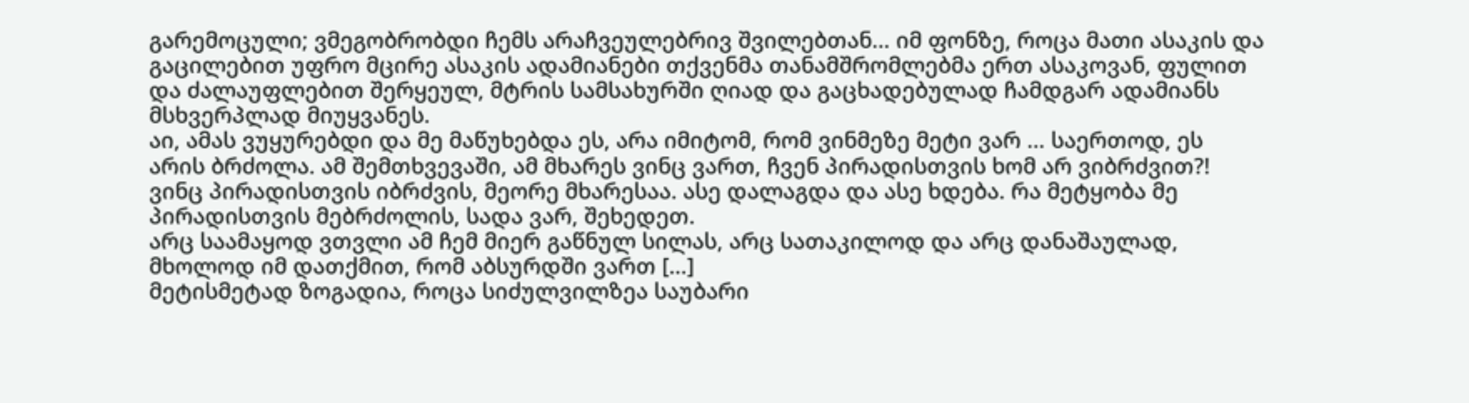გარემოცული; ვმეგობრობდი ჩემს არაჩვეულებრივ შვილებთან… იმ ფონზე, როცა მათი ასაკის და გაცილებით უფრო მცირე ასაკის ადამიანები თქვენმა თანამშრომლებმა ერთ ასაკოვან, ფულით და ძალაუფლებით შერყეულ, მტრის სამსახურში ღიად და გაცხადებულად ჩამდგარ ადამიანს მსხვერპლად მიუყვანეს.
აი, ამას ვუყურებდი და მე მაწუხებდა ეს, არა იმიტომ, რომ ვინმეზე მეტი ვარ … საერთოდ, ეს არის ბრძოლა. ამ შემთხვევაში, ამ მხარეს ვინც ვართ, ჩვენ პირადისთვის ხომ არ ვიბრძვით?! ვინც პირადისთვის იბრძვის, მეორე მხარესაა. ასე დალაგდა და ასე ხდება. რა მეტყობა მე პირადისთვის მებრძოლის, სადა ვარ, შეხედეთ.
არც საამაყოდ ვთვლი ამ ჩემ მიერ გაწნულ სილას, არც სათაკილოდ და არც დანაშაულად, მხოლოდ იმ დათქმით, რომ აბსურდში ვართ […]
მეტისმეტად ზოგადია, როცა სიძულვილზეა საუბარი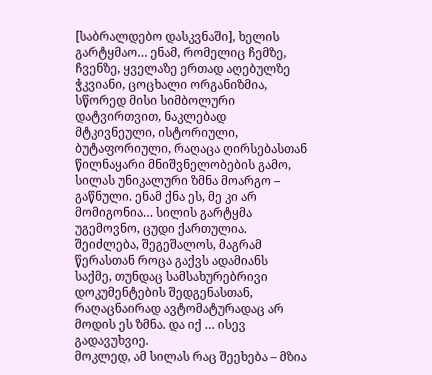[საბრალდებო დასკვნაში], ხელის გარტყმაო… ენამ, რომელიც ჩემზე, ჩვენზე, ყველაზე ერთად აღებულზე ჭკვიანი, ცოცხალი ორგანიზმია, სწორედ მისი სიმბოლური დატვირთვით, ნაკლებად მტკივნეული, ისტორიული, ბუტაფორიული, რაღაცა ღირსებასთან წილნაყარი მნიშვნელობების გამო, სილას უნიკალური ზმნა მოარგო – გაწნული. ენამ ქნა ეს, მე კი არ მომიგონია… სილის გარტყმა უგემოვნო, ცუდი ქართულია. შეიძლება, შეგეშალოს, მაგრამ წერასთან როცა გაქვს ადამიანს საქმე, თუნდაც სამსახურებრივი დოკუმენტების შედგენასთან, რაღაცნაირად ავტომატურადაც არ მოდის ეს ზმნა. და იქ … ისევ გადავუხვიე.
მოკლედ, ამ სილას რაც შეეხება – მზია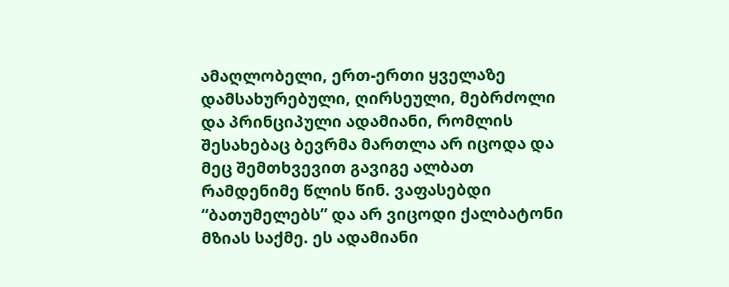ამაღლობელი, ერთ-ერთი ყველაზე დამსახურებული, ღირსეული, მებრძოლი და პრინციპული ადამიანი, რომლის შესახებაც ბევრმა მართლა არ იცოდა და მეც შემთხვევით გავიგე ალბათ რამდენიმე წლის წინ. ვაფასებდი “ბათუმელებს” და არ ვიცოდი ქალბატონი მზიას საქმე. ეს ადამიანი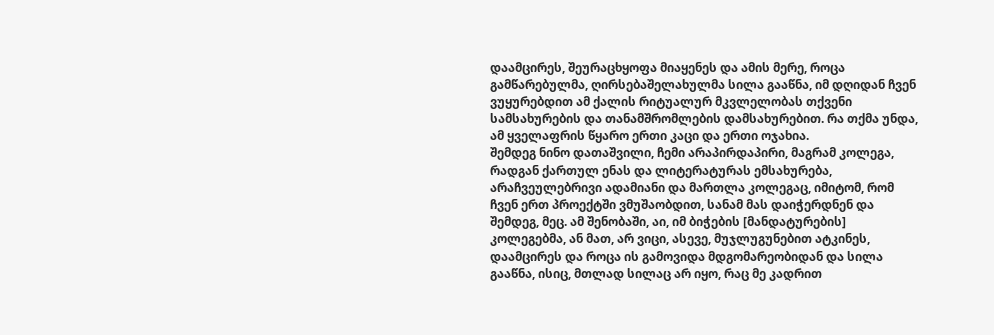დაამცირეს, შეურაცხყოფა მიაყენეს და ამის მერე, როცა გამწარებულმა, ღირსებაშელახულმა სილა გააწნა, იმ დღიდან ჩვენ ვუყურებდით ამ ქალის რიტუალურ მკვლელობას თქვენი სამსახურების და თანამშრომლების დამსახურებით. რა თქმა უნდა, ამ ყველაფრის წყარო ერთი კაცი და ერთი ოჯახია.
შემდეგ ნინო დათაშვილი, ჩემი არაპირდაპირი, მაგრამ კოლეგა, რადგან ქართულ ენას და ლიტერატურას ემსახურება, არაჩვეულებრივი ადამიანი და მართლა კოლეგაც, იმიტომ, რომ ჩვენ ერთ პროექტში ვმუშაობდით, სანამ მას დაიჭერდნენ და შემდეგ, მეც. ამ შენობაში, აი, იმ ბიჭების [მანდატურების] კოლეგებმა, ან მათ, არ ვიცი, ასევე, მუჯლუგუნებით ატკინეს, დაამცირეს და როცა ის გამოვიდა მდგომარეობიდან და სილა გააწნა, ისიც, მთლად სილაც არ იყო, რაც მე კადრით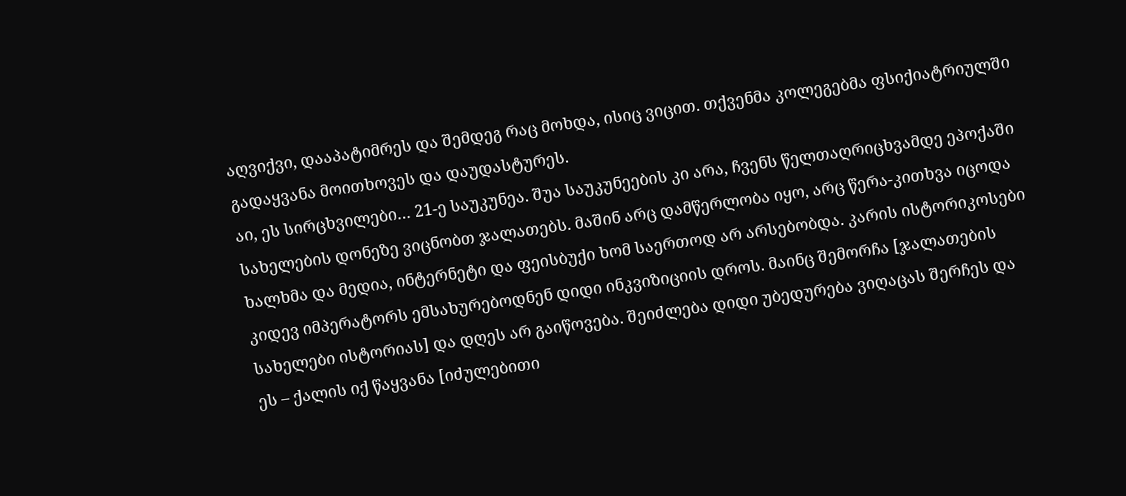აღვიქვი, დააპატიმრეს და შემდეგ რაც მოხდა, ისიც ვიცით. თქვენმა კოლეგებმა ფსიქიატრიულში გადაყვანა მოითხოვეს და დაუდასტურეს.
აი, ეს სირცხვილები… 21-ე საუკუნეა. შუა საუკუნეების კი არა, ჩვენს წელთაღრიცხვამდე ეპოქაში სახელების დონეზე ვიცნობთ ჯალათებს. მაშინ არც დამწერლობა იყო, არც წერა-კითხვა იცოდა ხალხმა და მედია, ინტერნეტი და ფეისბუქი ხომ საერთოდ არ არსებობდა. კარის ისტორიკოსები კიდევ იმპერატორს ემსახურებოდნენ დიდი ინკვიზიციის დროს. მაინც შემორჩა [ჯალათების სახელები ისტორიას] და დღეს არ გაიწოვება. შეიძლება დიდი უბედურება ვიღაცას შერჩეს და ეს – ქალის იქ წაყვანა [იძულებითი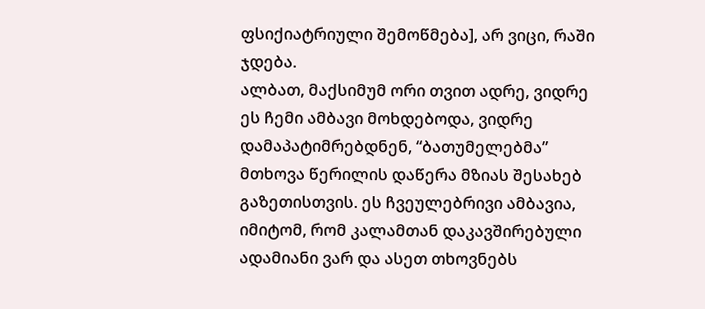ფსიქიატრიული შემოწმება], არ ვიცი, რაში ჯდება.
ალბათ, მაქსიმუმ ორი თვით ადრე, ვიდრე ეს ჩემი ამბავი მოხდებოდა, ვიდრე დამაპატიმრებდნენ, “ბათუმელებმა” მთხოვა წერილის დაწერა მზიას შესახებ გაზეთისთვის. ეს ჩვეულებრივი ამბავია, იმიტომ, რომ კალამთან დაკავშირებული ადამიანი ვარ და ასეთ თხოვნებს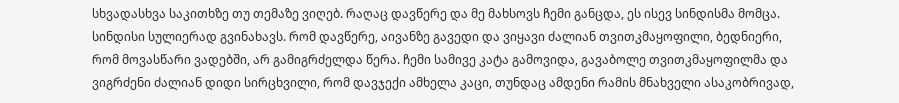სხვადასხვა საკითხზე თუ თემაზე ვიღებ. რაღაც დავწერე და მე მახსოვს ჩემი განცდა, ეს ისევ სინდისმა მომცა. სინდისი სულიერად გვინახავს. რომ დავწერე, აივანზე გავედი და ვიყავი ძალიან თვითკმაყოფილი, ბედნიერი, რომ მოვასწარი ვადებში, არ გამიგრძელდა წერა. ჩემი სამივე კატა გამოვიდა, გავაბოლე თვითკმაყოფილმა და ვიგრძენი ძალიან დიდი სირცხვილი, რომ დავჯექი ამხელა კაცი, თუნდაც ამდენი რამის მნახველი ასაკობრივად,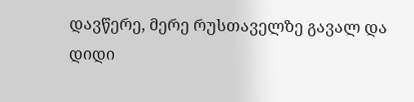დავწერე, მერე რუსთაველზე გავალ და დიდი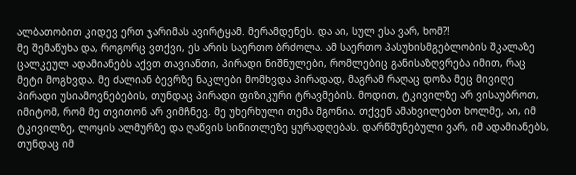ალბათობით კიდევ ერთ ჯარიმას ავირტყამ. მერამდენეს. და აი, სულ ესა ვარ, ხომ?!
მე შემაწუხა და, როგორც ვთქვი, ეს არის საერთო ბრძოლა. ამ საერთო პასუხისმგებლობის შკალაზე ცალკეულ ადამიანებს აქვთ თავიანთი, პირადი ნიშნულები, რომლებიც განისაზღვრება იმით, რაც მეტი მოგხვდა. მე ძალიან ბევრზე ნაკლები მომხვდა პირადად, მაგრამ რაღაც დოზა მეც მივიღე პირადი უსიამოვნებების, თუნდაც პირადი ფიზიკური ტრავმების. მოდით, ტკივილზე არ ვისაუბროთ, იმიტომ, რომ მე თვითონ არ ვიმჩნევ. მე უხერხული თემა მგონია. თქვენ ამახვილებთ ხოლმე, აი, იმ ტკივილზე, ლოყის ალმურზე და ღაწვის სიწითლეზე ყურადღებას. დარწმუნებული ვარ, იმ ადამიანებს, თუნდაც იმ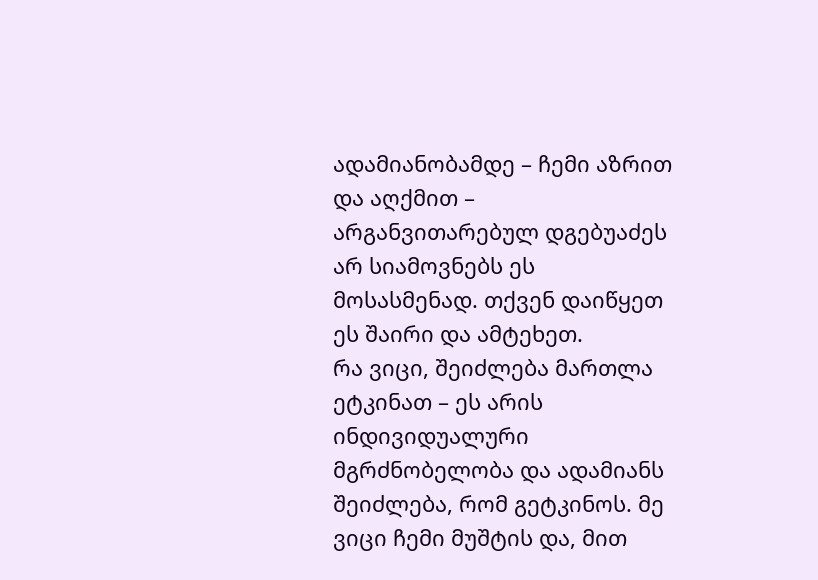ადამიანობამდე – ჩემი აზრით და აღქმით – არგანვითარებულ დგებუაძეს არ სიამოვნებს ეს მოსასმენად. თქვენ დაიწყეთ ეს შაირი და ამტეხეთ.
რა ვიცი, შეიძლება მართლა ეტკინათ – ეს არის ინდივიდუალური მგრძნობელობა და ადამიანს შეიძლება, რომ გეტკინოს. მე ვიცი ჩემი მუშტის და, მით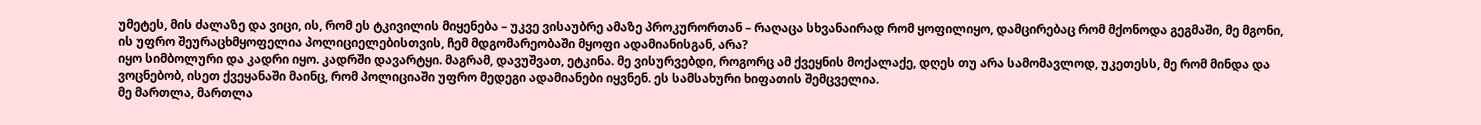უმეტეს, მის ძალაზე და ვიცი, ის, რომ ეს ტკივილის მიყენება – უკვე ვისაუბრე ამაზე პროკურორთან – რაღაცა სხვანაირად რომ ყოფილიყო, დამცირებაც რომ მქონოდა გეგმაში, მე მგონი, ის უფრო შეურაცხმყოფელია პოლიციელებისთვის, ჩემ მდგომარეობაში მყოფი ადამიანისგან, არა?
იყო სიმბოლური და კადრი იყო. კადრში დავარტყი. მაგრამ, დავუშვათ, ეტკინა. მე ვისურვებდი, როგორც ამ ქვეყნის მოქალაქე, დღეს თუ არა სამომავლოდ, უკეთესს, მე რომ მინდა და ვოცნებობ, ისეთ ქვეყანაში მაინც, რომ პოლიციაში უფრო მედეგი ადამიანები იყვნენ. ეს სამსახური ხიფათის შემცველია.
მე მართლა, მართლა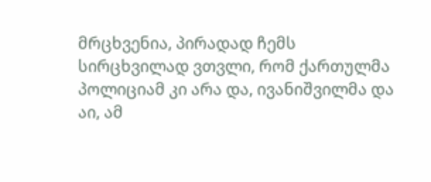მრცხვენია, პირადად ჩემს სირცხვილად ვთვლი, რომ ქართულმა პოლიციამ კი არა და, ივანიშვილმა და აი, ამ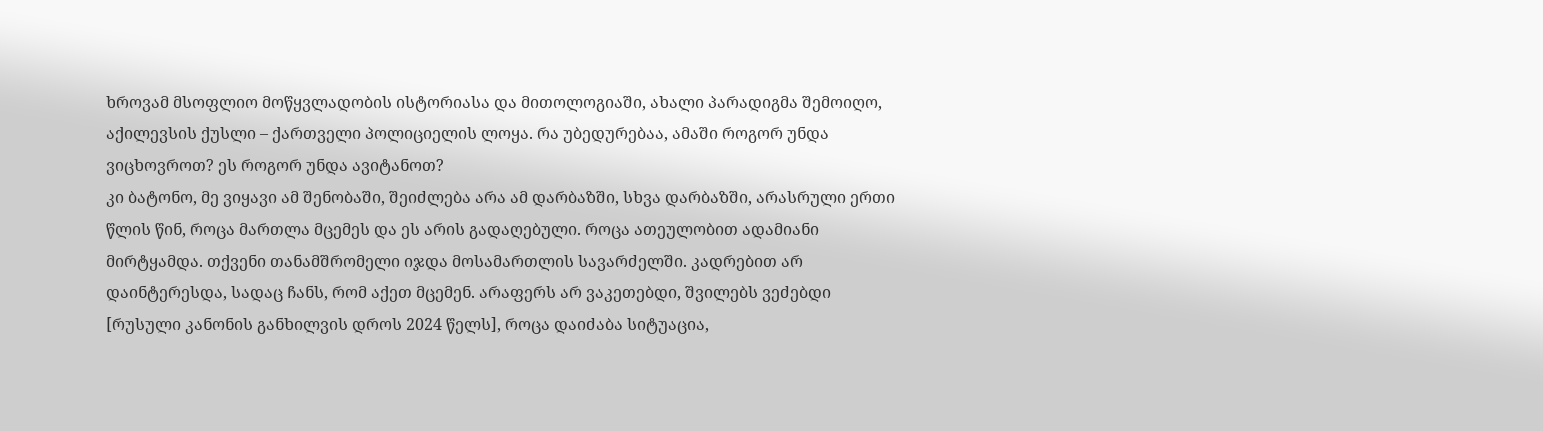ხროვამ მსოფლიო მოწყვლადობის ისტორიასა და მითოლოგიაში, ახალი პარადიგმა შემოიღო, აქილევსის ქუსლი – ქართველი პოლიციელის ლოყა. რა უბედურებაა, ამაში როგორ უნდა ვიცხოვროთ? ეს როგორ უნდა ავიტანოთ?
კი ბატონო, მე ვიყავი ამ შენობაში, შეიძლება არა ამ დარბაზში, სხვა დარბაზში, არასრული ერთი წლის წინ, როცა მართლა მცემეს და ეს არის გადაღებული. როცა ათეულობით ადამიანი მირტყამდა. თქვენი თანამშრომელი იჯდა მოსამართლის სავარძელში. კადრებით არ დაინტერესდა, სადაც ჩანს, რომ აქეთ მცემენ. არაფერს არ ვაკეთებდი, შვილებს ვეძებდი [რუსული კანონის განხილვის დროს 2024 წელს], როცა დაიძაბა სიტუაცია,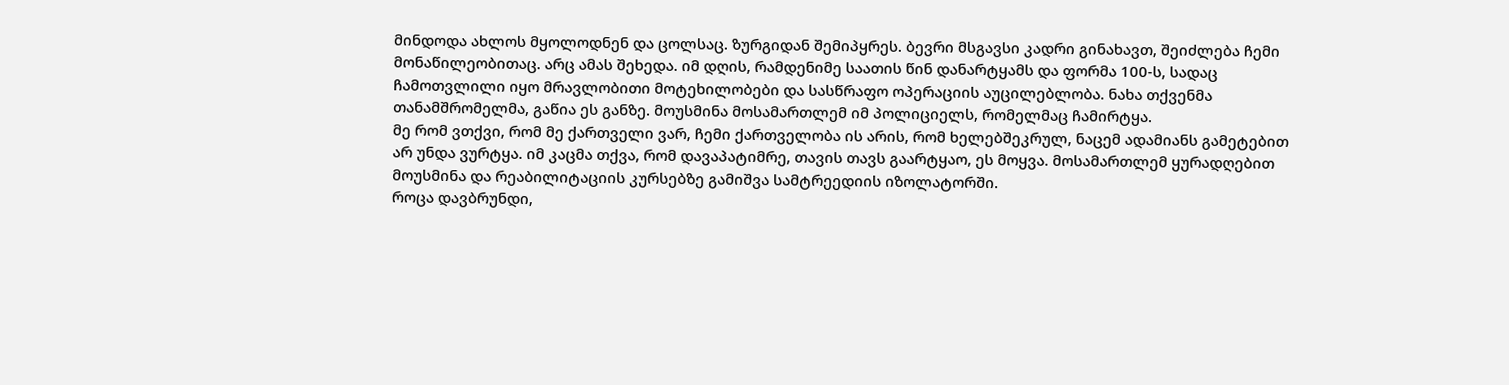მინდოდა ახლოს მყოლოდნენ და ცოლსაც. ზურგიდან შემიპყრეს. ბევრი მსგავსი კადრი გინახავთ, შეიძლება ჩემი მონაწილეობითაც. არც ამას შეხედა. იმ დღის, რამდენიმე საათის წინ დანარტყამს და ფორმა 100-ს, სადაც ჩამოთვლილი იყო მრავლობითი მოტეხილობები და სასწრაფო ოპერაციის აუცილებლობა. ნახა თქვენმა თანამშრომელმა, გაწია ეს განზე. მოუსმინა მოსამართლემ იმ პოლიციელს, რომელმაც ჩამირტყა.
მე რომ ვთქვი, რომ მე ქართველი ვარ, ჩემი ქართველობა ის არის, რომ ხელებშეკრულ, ნაცემ ადამიანს გამეტებით არ უნდა ვურტყა. იმ კაცმა თქვა, რომ დავაპატიმრე, თავის თავს გაარტყაო, ეს მოყვა. მოსამართლემ ყურადღებით მოუსმინა და რეაბილიტაციის კურსებზე გამიშვა სამტრეედიის იზოლატორში.
როცა დავბრუნდი,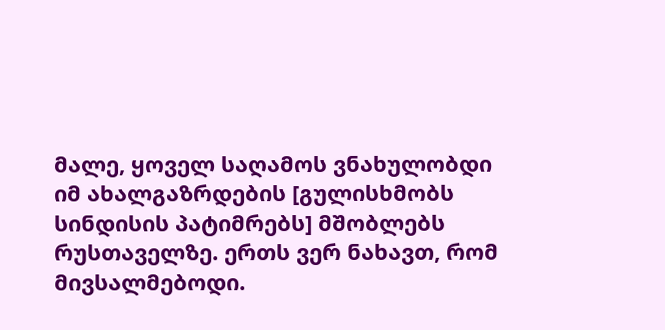მალე, ყოველ საღამოს ვნახულობდი იმ ახალგაზრდების [გულისხმობს სინდისის პატიმრებს] მშობლებს რუსთაველზე. ერთს ვერ ნახავთ, რომ მივსალმებოდი.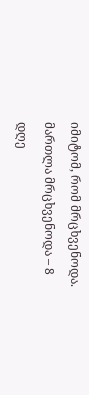იმიტომ, რომ მრცხვენოდა. მართლა მრცხვენოდა – 8 დღე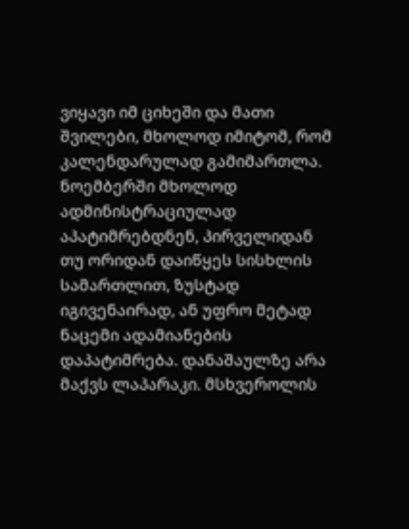ვიყავი იმ ციხეში და მათი შვილები, მხოლოდ იმიტომ, რომ კალენდარულად გამიმართლა. ნოემბერში მხოლოდ ადმინისტრაციულად აპატიმრებდნენ, პირველიდან თუ ორიდან დაიწყეს სისხლის სამართლით, ზუსტად იგივენაირად, ან უფრო მეტად ნაცემი ადამიანების დაპატიმრება. დანაშაულზე არა მაქვს ლაპარაკი. მსხვეროლის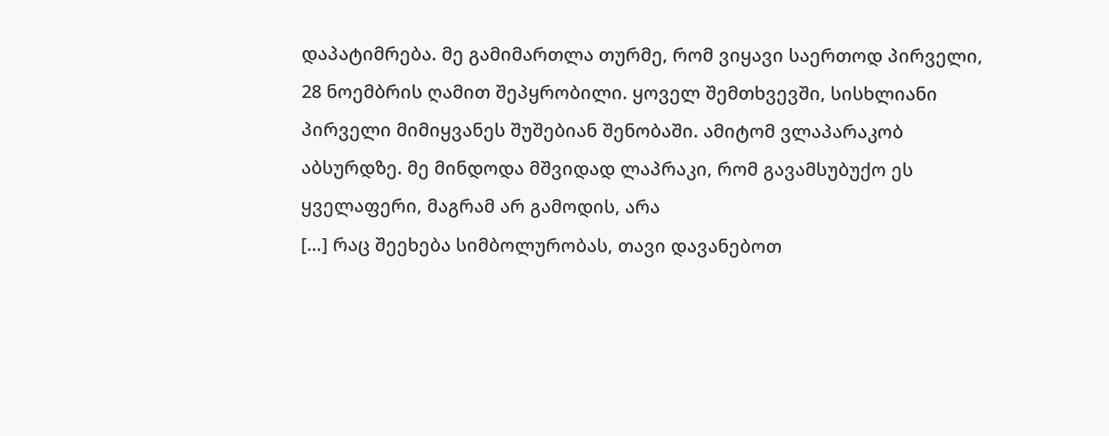დაპატიმრება. მე გამიმართლა თურმე, რომ ვიყავი საერთოდ პირველი, 28 ნოემბრის ღამით შეპყრობილი. ყოველ შემთხვევში, სისხლიანი პირველი მიმიყვანეს შუშებიან შენობაში. ამიტომ ვლაპარაკობ აბსურდზე. მე მინდოდა მშვიდად ლაპრაკი, რომ გავამსუბუქო ეს ყველაფერი, მაგრამ არ გამოდის, არა
[…] რაც შეეხება სიმბოლურობას, თავი დავანებოთ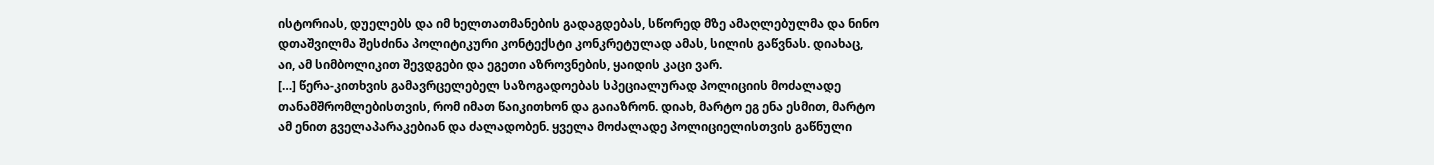ისტორიას, დუელებს და იმ ხელთათმანების გადაგდებას, სწორედ მზე ამაღლებულმა და ნინო დთაშვილმა შესძინა პოლიტიკური კონტექსტი კონკრეტულად ამას, სილის გაწვნას. დიახაც, აი, ამ სიმბოლიკით შევდგები და ეგეთი აზროვნების, ყაიდის კაცი ვარ.
[…] წერა-კითხვის გამავრცელებელ საზოგადოებას სპეციალურად პოლიციის მოძალადე თანამშრომლებისთვის, რომ იმათ წაიკითხონ და გაიაზრონ. დიახ, მარტო ეგ ენა ესმით, მარტო ამ ენით გველაპარაკებიან და ძალადობენ. ყველა მოძალადე პოლიციელისთვის გაწნული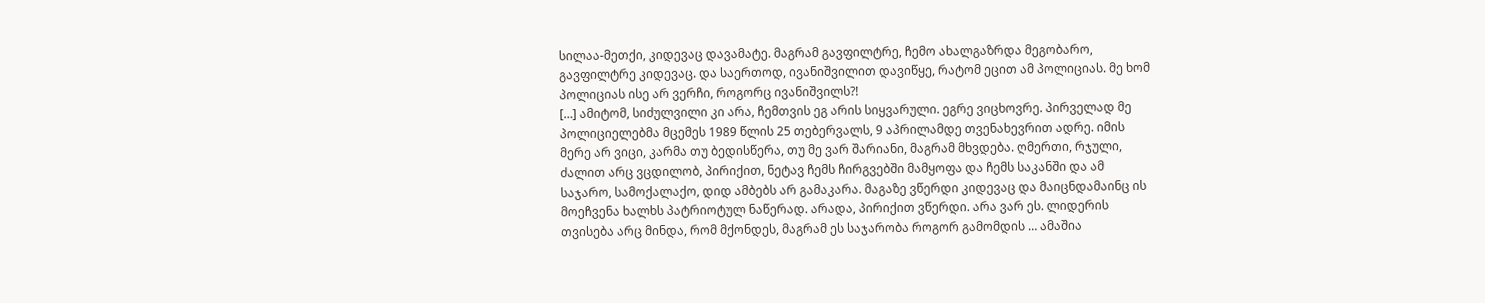სილაა-მეთქი, კიდევაც დავამატე. მაგრამ გავფილტრე, ჩემო ახალგაზრდა მეგობარო, გავფილტრე კიდევაც. და საერთოდ, ივანიშვილით დავიწყე, რატომ ეცით ამ პოლიციას. მე ხომ პოლიციას ისე არ ვერჩი, როგორც ივანიშვილს?!
[…] ამიტომ, სიძულვილი კი არა, ჩემთვის ეგ არის სიყვარული. ეგრე ვიცხოვრე. პირველად მე პოლიციელებმა მცემეს 1989 წლის 25 თებერვალს, 9 აპრილამდე თვენახევრით ადრე. იმის მერე არ ვიცი, კარმა თუ ბედისწერა, თუ მე ვარ შარიანი, მაგრამ მხვდება. ღმერთი, რჯული, ძალით არც ვცდილობ, პირიქით, ნეტავ ჩემს ჩირგვებში მამყოფა და ჩემს საკანში და ამ საჯარო, სამოქალაქო, დიდ ამბებს არ გამაკარა. მაგაზე ვწერდი კიდევაც და მაიცნდამაინც ის მოეჩვენა ხალხს პატრიოტულ ნაწერად. არადა, პირიქით ვწერდი. არა ვარ ეს. ლიდერის თვისება არც მინდა, რომ მქონდეს, მაგრამ ეს საჯარობა როგორ გამომდის … ამაშია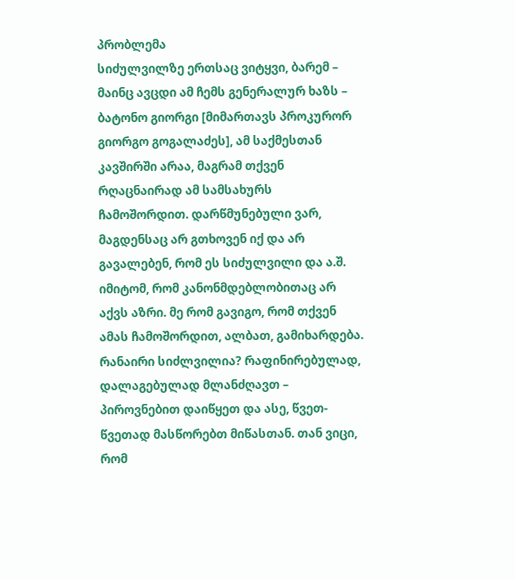პრობლემა
სიძულვილზე ერთსაც ვიტყვი, ბარემ – მაინც ავცდი ამ ჩემს გენერალურ ხაზს – ბატონო გიორგი [მიმართავს პროკურორ გიორგო გოგალაძეს], ამ საქმესთან კავშირში არაა, მაგრამ თქვენ რღაცნაირად ამ სამსახურს ჩამოშორდით. დარწმუნებული ვარ, მაგდენსაც არ გთხოვენ იქ და არ გავალებენ, რომ ეს სიძულვილი და ა.შ. იმიტომ, რომ კანონმდებლობითაც არ აქვს აზრი. მე რომ გავიგო, რომ თქვენ ამას ჩამოშორდით, ალბათ, გამიხარდება. რანაირი სიძლვილია? რაფინირებულად, დალაგებულად მლანძღავთ – პიროვნებით დაიწყეთ და ასე, წვეთ-წვეთად მასწორებთ მიწასთან. თან ვიცი, რომ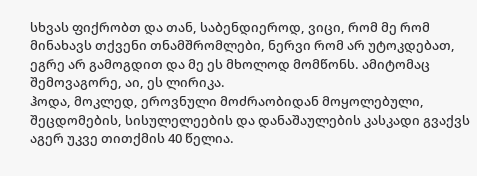სხვას ფიქრობთ და თან, საბენდიეროდ, ვიცი, რომ მე რომ მინახავს თქვენი თნამშრომლები, ნერვი რომ არ უტოკდებათ, ეგრე არ გამოგდით და მე ეს მხოლოდ მომწონს. ამიტომაც შემოვაგორე, აი, ეს ლირიკა.
ჰოდა, მოკლედ, ეროვნული მოძრაობიდან მოყოლებული, შეცდომების, სისულელეების და დანაშაულების კასკადი გვაქვს აგერ უკვე თითქმის 40 წელია.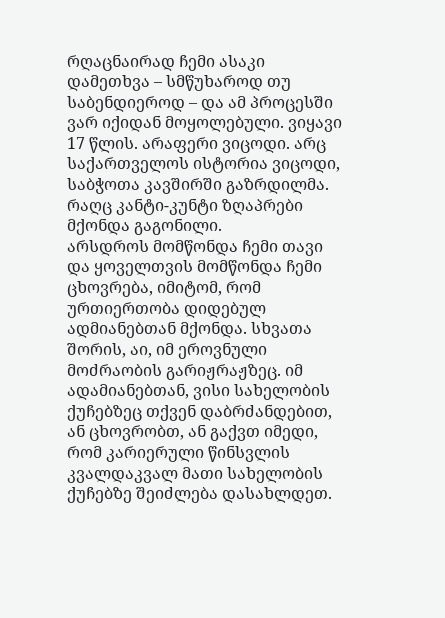რღაცნაირად ჩემი ასაკი დამეთხვა – სმწუხაროდ თუ საბენდიეროდ – და ამ პროცესში ვარ იქიდან მოყოლებული. ვიყავი 17 წლის. არაფერი ვიცოდი. არც საქართველოს ისტორია ვიცოდი, საბჭოთა კავშირში გაზრდილმა. რაღც კანტი-კუნტი ზღაპრები მქონდა გაგონილი.
არსდროს მომწონდა ჩემი თავი და ყოველთვის მომწონდა ჩემი ცხოვრება, იმიტომ, რომ ურთიერთობა დიდებულ ადმიანებთან მქონდა. სხვათა შორის, აი, იმ ეროვნული მოძრაობის გარიჟრაჟზეც. იმ ადამიანებთან, ვისი სახელობის ქუჩებზეც თქვენ დაბრძანდებით, ან ცხოვრობთ, ან გაქვთ იმედი, რომ კარიერული წინსვლის კვალდაკვალ მათი სახელობის ქუჩებზე შეიძლება დასახლდეთ.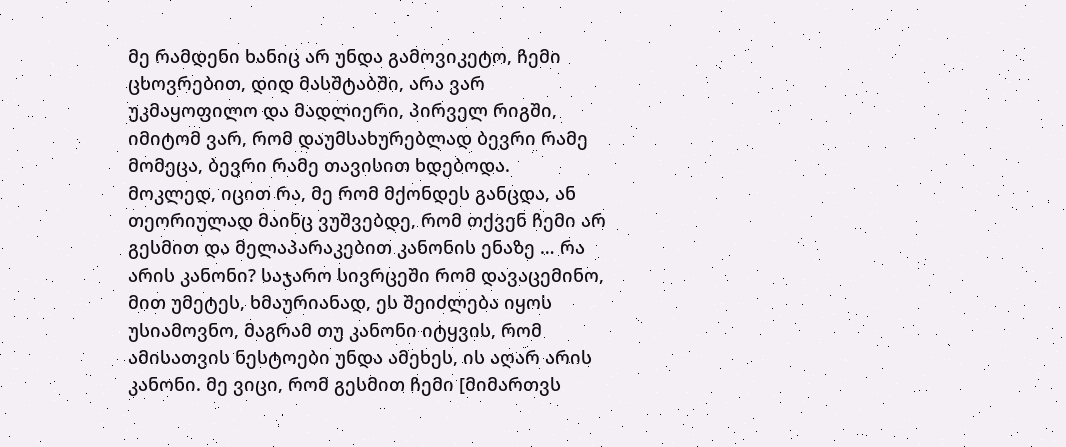მე რამდენი ხანიც არ უნდა გამოვიკეტო, ჩემი ცხოვრებით, დიდ მასშტაბში, არა ვარ უკმაყოფილო და მადლიერი, პირველ რიგში, იმიტომ ვარ, რომ დაუმსახურებლად ბევრი რამე მომეცა, ბევრი რამე თავისით ხდებოდა.
მოკლედ, იცით რა, მე რომ მქონდეს განცდა, ან თეორიულად მაინც ვუშვებდე, რომ თქვენ ჩემი არ გესმით და მელაპარაკებით კანონის ენაზე … რა არის კანონი? საჯარო სივრცეში რომ დავაცემინო, მით უმეტეს, ხმაურიანად, ეს შეიძლება იყოს უსიამოვნო, მაგრამ თუ კანონი იტყვის, რომ ამისათვის ნესტოები უნდა ამეხეს, ის აღარ არის კანონი. მე ვიცი, რომ გესმით ჩემი [მიმართვს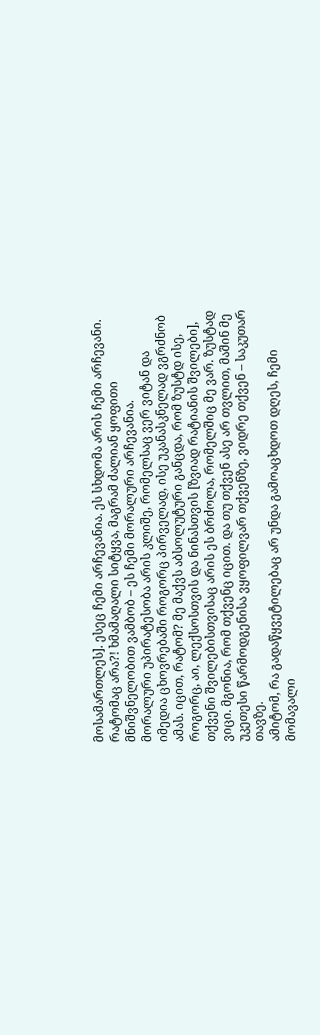მოსამართლეს]. ესეც ჩემი არჩევანია. ეს სხდომა არის ჩემი არჩევანი. რატომაც არა?! ხმამაღალი სიტყვა, მაგრამ ძალიან ყოფითი მნიშვნელობით ვამბობ – ეს ჩემი მორალური არჩევანია.
მორალური უპირატესობა არის კლიშე, რომელსაც ვერ ვიტან და იმედია ცხოვრებაში როგორც პირველად, ისე უკანასკნელად ვგრძნობ ამას. იცით, რატომ? მე მაქვს აბსოლუტური განცდა, რომ ზუსტდ ისე, როგორც, აი, ლექსოსთვის და ნინასთვის [ზვიად რატიანის შვილები], თქვენი შვილებისთვისაც არის ეს ბრძოლა, რომელშიც მე ვარ. ზუსტად ვიცი. მგონია, რომ თქვენც იცით. და თუ თქვენ ასე არ თვლით, მაშინ მე უკეთესი წარმოდგენისა ვყოფილვარ თქვენზე, ვიდრე თქვენ – საკუთარ თავზე.
ამიტომ, რა გადაწყვეტილებაც არ უნდა გამოაცხდოთ დღეს, ჩემი მომავალი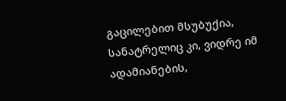გაცილებით მსუბუქია, სანატრელიც კი, ვიდრე იმ ადამიანების,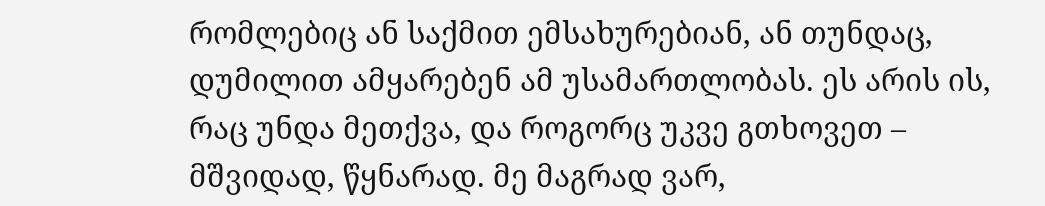რომლებიც ან საქმით ემსახურებიან, ან თუნდაც, დუმილით ამყარებენ ამ უსამართლობას. ეს არის ის, რაც უნდა მეთქვა, და როგორც უკვე გთხოვეთ – მშვიდად, წყნარად. მე მაგრად ვარ,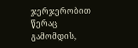ჯერჯერობით წერაც გამომდის,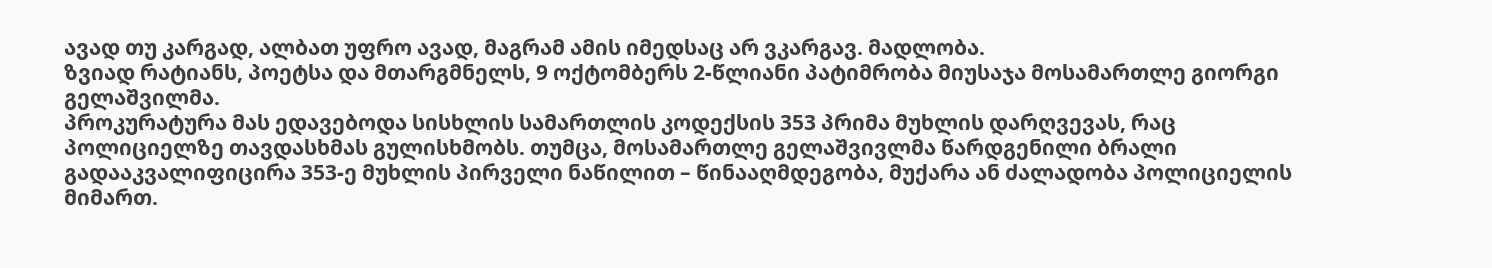ავად თუ კარგად, ალბათ უფრო ავად, მაგრამ ამის იმედსაც არ ვკარგავ. მადლობა.
ზვიად რატიანს, პოეტსა და მთარგმნელს, 9 ოქტომბერს 2-წლიანი პატიმრობა მიუსაჯა მოსამართლე გიორგი გელაშვილმა.
პროკურატურა მას ედავებოდა სისხლის სამართლის კოდექსის 353 პრიმა მუხლის დარღვევას, რაც პოლიციელზე თავდასხმას გულისხმობს. თუმცა, მოსამართლე გელაშვივლმა წარდგენილი ბრალი გადააკვალიფიცირა 353-ე მუხლის პირველი ნაწილით – წინააღმდეგობა, მუქარა ან ძალადობა პოლიციელის მიმართ.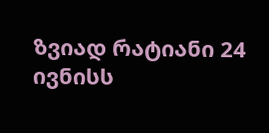ზვიად რატიანი 24 ივნისს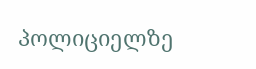პოლიციელზე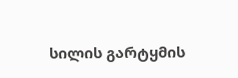სილის გარტყმის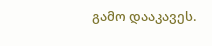გამო დააკავეს.